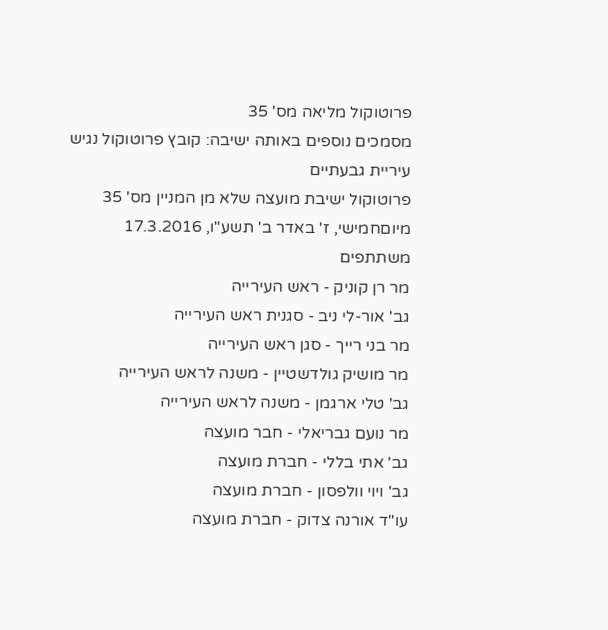פרוטוקול מליאה מס' 35
מסמכים נוספים באותה ישיבה: קובץ פרוטוקול נגיש
עיריית גבעתיים
פרוטוקול ישיבת מועצה שלא מן המניין מס' 35
מיוםחמישי, ז' באדר ב' תשע"ו, 17.3.2016
משתתפים
מר רן קוניק - ראש העירייה
גב' אור-לי ניב - סגנית ראש העירייה
מר בני רייך - סגן ראש העירייה
מר מושיק גולדשטיין - משנה לראש העירייה
גב' טלי ארגמן - משנה לראש העירייה
מר נועם גבריאלי - חבר מועצה
גב' אתי בללי - חברת מועצה
גב' ויוי וולפסון - חברת מועצה
עו"ד אורנה צדוק - חברת מועצה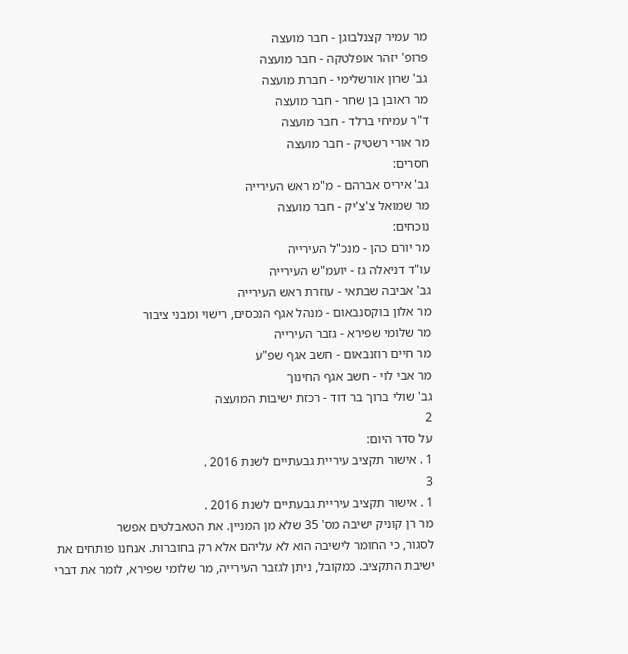מר עמיר קצנלבוגן - חבר מועצה
פרופ' יזהר אופלטקה - חבר מועצה
גב' שרון אורשלימי - חברת מועצה
מר ראובן בן שחר - חבר מועצה
ד"ר עמיחי ברלד - חבר מועצה
מר אורי רשטיק - חבר מועצה
חסרים:
גב' איריס אברהם - מ"מ ראש העירייה
מר שמואל צ'צ'יק - חבר מועצה
נוכחים:
מר יורם כהן - מנכ"ל העירייה
עו"ד דניאלה גז - יועמ"ש העירייה
גב' אביבה שבתאי - עוזרת ראש העירייה
מר אלון בוקסנבאום - מנהל אגף הנכסים, רישוי ומבני ציבור
מר שלומי שפירא - גזבר העירייה
מר חיים רוזנבאום - חשב אגף שפ"ע
מר אבי לוי - חשב אגף החינוך
גב' שולי ברוך בר דוד - רכזת ישיבות המועצה
2
על סדר היום:
1 . אישור תקציב עיריית גבעתיים לשנת 2016 .
3
1 . אישור תקציב עיריית גבעתיים לשנת 2016 .
מר רן קוניק ישיבה מס' 35 שלא מן המניין. את הטאבלטים אפשר
לסגור, כי החומר לישיבה הוא לא עליהם אלא רק בחוברות. אנחנו פותחים את
ישיבת התקציב. כמקובל, ניתן לגזבר העירייה, מר שלומי שפירא, לומר את דברי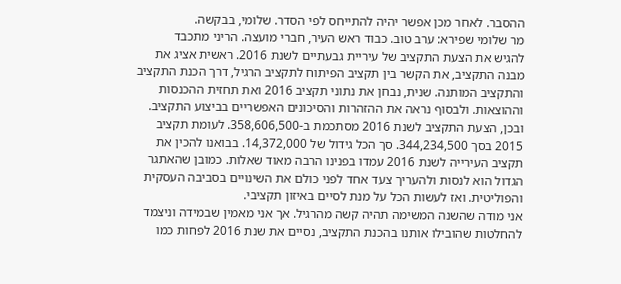ההסבר. לאחר מכן אפשר יהיה להתייחס לפי הסדר. שלומי, בבקשה.
מר שלומי שפירא: ערב טוב. כבוד ראש העיר, חברי מועצה. הריני מתכבד
להגיש את הצעת התקציב של עיריית גבעתיים לשנת 2016. ראשית אציג את
מבנה התקציב, את הקשר בין תקציב הפיתוח לתקציב הרגיל, דרך הכנת התקציב
והתקציב המותנה. שנית, נבחן את נתוני תקציב 2016 ואת תחזית ההכנסות
וההוצאות. ולבסוף נראה את ההזהרות והסיכונים האפשריים בביצוע התקציב.
ובכן, הצעת התקציב לשנת 2016 מסתכמת ב-358,606,500. לעומת תקציב
2015 בסך 344,234,500. סך הכל גידול של 14,372,000. בבואנו להכין את
תקציב העירייה לשנת 2016 עמדו בפנינו הרבה מאוד שאלות. כמובן שהאתגר
הגדול הוא לנסות ולהעריך צעד אחד לפני כולם את השינויים בסביבה העסקית
והפוליטית. ואז לעשות הכל על מנת לסיים באיזון תקציבי.
אני מודה שהשנה המשימה תהיה קשה מהרגיל. אך אני מאמין שבמידה וניצמד
להחלטות שהובילו אותנו בהכנת התקציב, נסיים את שנת 2016 לפחות כמו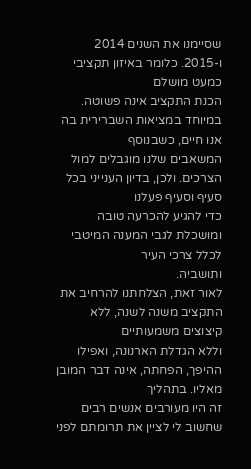שסיימנו את השנים 2014 ו-2015. כלומר באיזון תקציבי כמעט מושלם
הכנת התקציב אינה פשוטה. במיוחד במציאות השברירית בה אנו חיים, כשבנוסף
המשאבים שלנו מוגבלים למול הצרכים. ולכן, בדיון הענייני בכל סעיף וסעיף פעלנו
כדי להגיע להכרעה טובה ומושכלת לגבי המענה המיטבי לכלל צרכי העיר
ותושביה.
לאור זאת, הצלחתנו להרחיב את התקציב משנה לשנה, ללא קיצוצים משמעותיים
וללא הגדלת הארנונה, ואפילו ההיפך, הפחתה, אינה דבר המובן מאליו. בתהליך
זה היו מעורבים אנשים רבים שחשוב לי לציין את תרומתם לפני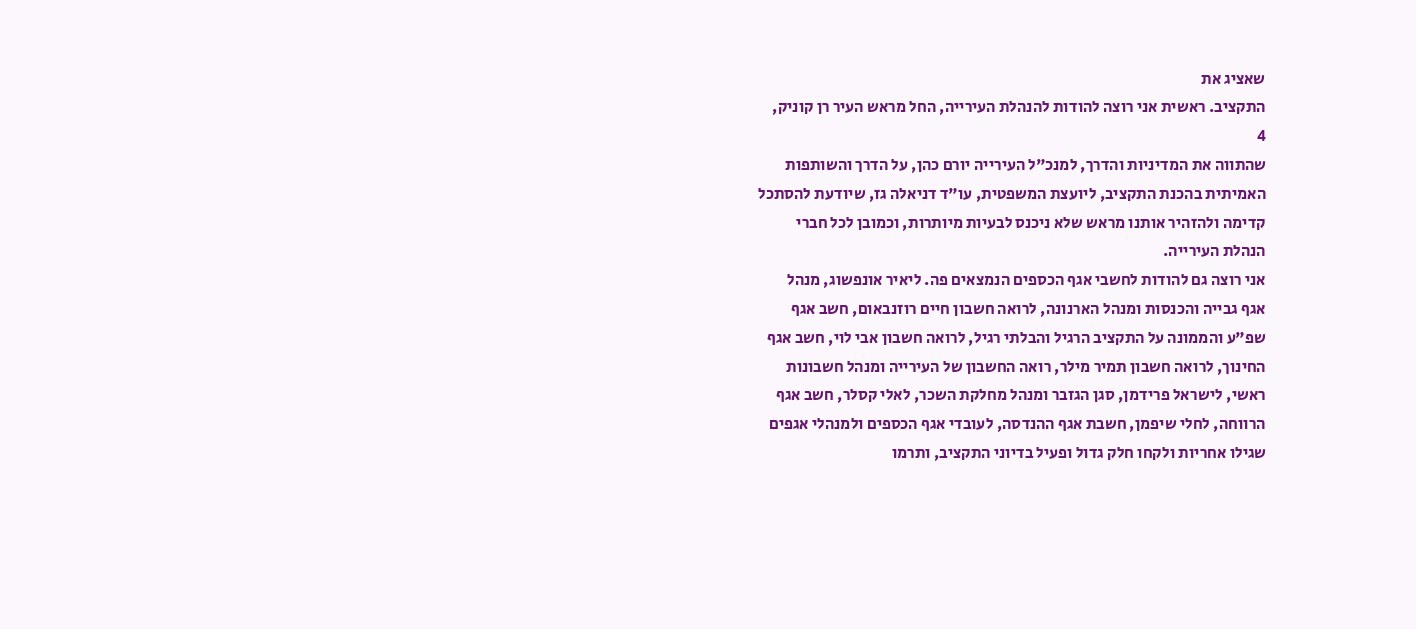שאציג את
התקציב. ראשית אני רוצה להודות להנהלת העירייה, החל מראש העיר רן קוניק,
4
שהתווה את המדיניות והדרך, למנכ"ל העירייה יורם כהן, על הדרך והשותפות
האמיתית בהכנת התקציב, ליועצת המשפטית, עו"ד דניאלה גז, שיודעת להסתכל
קדימה ולהזהיר אותנו מראש שלא ניכנס לבעיות מיותרות, וכמובן לכל חברי
הנהלת העירייה.
אני רוצה גם להודות לחשבי אגף הכספים הנמצאים פה. ליאיר אונפשוג, מנהל
אגף גבייה והכנסות ומנהל הארנונה, לרואה חשבון חיים רוזנבאום, חשב אגף
שפ"ע והממונה על התקציב הרגיל והבלתי רגיל, לרואה חשבון אבי לוי, חשב אגף
החינוך, לרואה חשבון תמיר מילר, רואה החשבון של העירייה ומנהל חשבונות
ראשי, לישראל פרידמן, סגן הגזבר ומנהל מחלקת השכר, לאלי קסלר, חשב אגף
הרווחה, לחלי שיפמן, חשבת אגף ההנדסה, לעובדי אגף הכספים ולמנהלי אגפים
שגילו אחריות ולקחו חלק גדול ופעיל בדיוני התקציב, ותרמו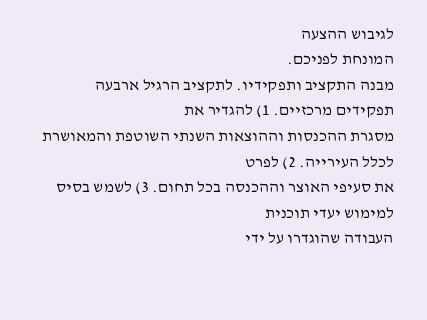לגיבוש ההצעה
המונחת לפניכם.
מבנה התקציב ותפקידיו. לתקציב הרגיל ארבעה תפקידים מרכזיים. 1) להגדיר את
מסגרת ההכנסות וההוצאות השנתי השוטפת והמאושרת לכלל העירייה. 2) לפרט
את סעיפי האוצר וההכנסה בכל תחום. 3) לשמש בסיס למימוש יעדי תוכנית
העבודה שהוגדרו על ידי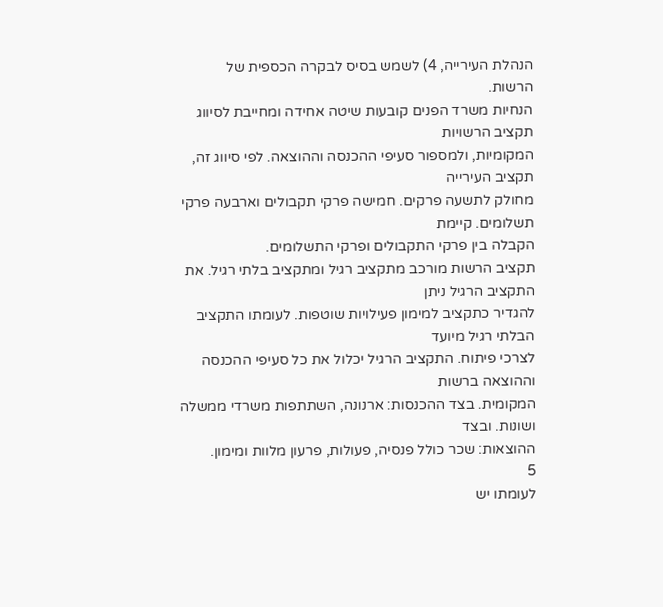הנהלת העירייה, 4) לשמש בסיס לבקרה הכספית של
הרשות.
הנחיות משרד הפנים קובעות שיטה אחידה ומחייבת לסיווג תקציב הרשויות
המקומיות, ולמספור סעיפי ההכנסה וההוצאה. לפי סיווג זה, תקציב העירייה
מחולק לתשעה פרקים. חמישה פרקי תקבולים וארבעה פרקי תשלומים. קיימת
הקבלה בין פרקי התקבולים ופרקי התשלומים.
תקציב הרשות מורכב מתקציב רגיל ומתקציב בלתי רגיל. את התקציב הרגיל ניתן
להגדיר כתקציב למימון פעילויות שוטפות. לעומתו התקציב הבלתי רגיל מיועד
לצרכי פיתוח. התקציב הרגיל יכלול את כל סעיפי ההכנסה וההוצאה ברשות
המקומית. בצד ההכנסות: ארנונה, השתתפות משרדי ממשלה ושונות. ובצד
ההוצאות: שכר כולל פנסיה, פעולות, פרעון מלוות ומימון.
5
לעומתו יש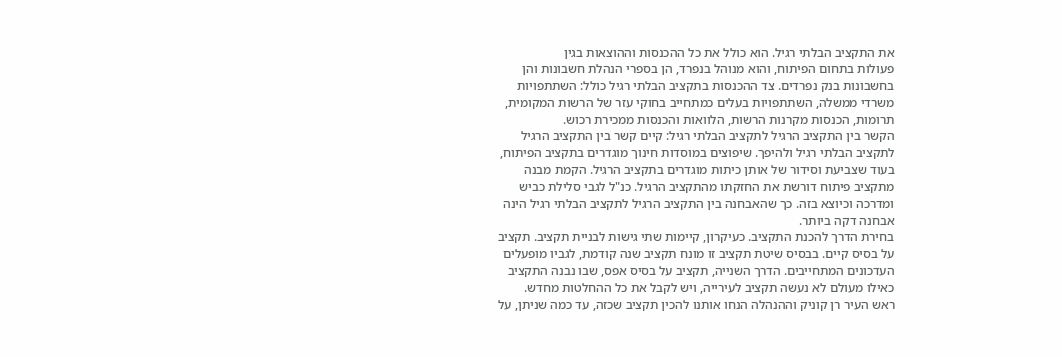את התקציב הבלתי רגיל. הוא כולל את כל ההכנסות וההוצאות בגין
פעולות בתחום הפיתוח, והוא מנוהל בנפרד, הן בספרי הנהלת חשבונות והן
בחשבונות בנק נפרדים. צד ההכנסות בתקציב הבלתי רגיל כולל: השתתפויות
משרדי ממשלה, השתתפויות בעלים כמתחייב בחוקי עזר של הרשות המקומית,
תרומות, הכנסות מקרנות הרשות, הלוואות והכנסות ממכירת רכוש.
הקשר בין התקציב הרגיל לתקציב הבלתי רגיל: קיים קשר בין התקציב הרגיל
לתקציב הבלתי רגיל ולהיפך. שיפוצים במוסדות חינוך מוגדרים בתקציב הפיתוח,
בעוד שצביעת וסידור של אותן כיתות מוגדרים בתקציב הרגיל. הקמת מבנה
מתקציב פיתוח דורשת את החזקתו מהתקציב הרגיל. כנ"ל לגבי סלילת כביש
ומדרכה וכיוצא בזה. כך שהאבחנה בין התקציב הרגיל לתקציב הבלתי רגיל הינה
אבחנה דקה ביותר.
בחירת הדרך להכנת התקציב. כעיקרון, קיימות שתי גישות לבניית תקציב. תקציב
על בסיס קיים. בבסיס שיטת תקציב זו מונח תקציב שנה קודמת, לגביו מופעלים
העדכונים המתחייבים. הדרך השנייה, תקציב על בסיס אפס, שבו נבנה התקציב
כאילו מעולם לא נעשה תקציב לעירייה, ויש לקבל את כל ההחלטות מחדש.
ראש העיר רן קוניק וההנהלה הנחו אותנו להכין תקציב שכזה, עד כמה שניתן, על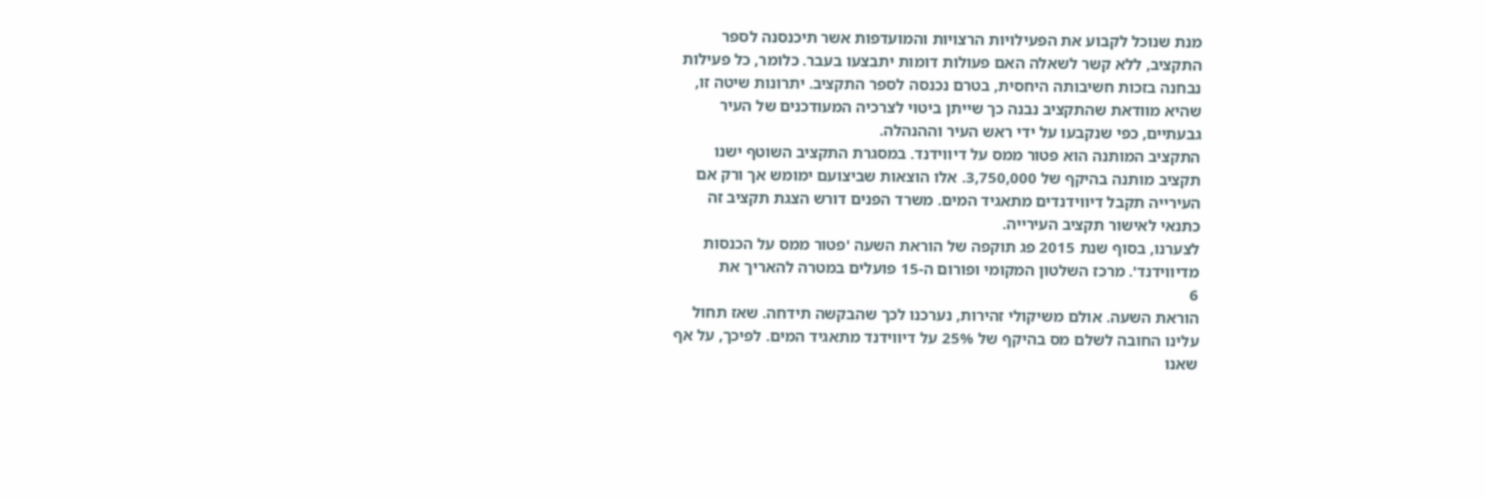מנת שנוכל לקבוע את הפעילויות הרצויות והמועדפות אשר תיכנסנה לספר
התקציב, ללא קשר לשאלה האם פעולות דומות יתבצעו בעבר. כלומר, כל פעילות
נבחנה בזכות חשיבותה היחסית, בטרם נכנסה לספר התקציב. יתרונות שיטה זו,
שהיא מוודאת שהתקציב נבנה כך שייתן ביטוי לצרכיה המעודכנים של העיר
גבעתיים, כפי שנקבעו על ידי ראש העיר וההנהלה.
התקציב המותנה הוא פטור ממס על דיווידנד. במסגרת התקציב השוטף ישנו
תקציב מותנה בהיקף של 3,750,000. אלו הוצאות שביצועם ימומש אך ורק אם
העירייה תקבל דיווידנדים מתאגיד המים. משרד הפנים דורש הצגת תקציב זה
כתנאי לאישור תקציב העירייה.
לצערנו, בסוף שנת 2015 פג תוקפה של הוראת השעה 'פטור ממס על הכנסות
מדיווידנד'. מרכז השלטון המקומי ופורום ה-15 פועלים במטרה להאריך את
6
הוראת השעה. אולם משיקולי זהירות, נערכנו לכך שהבקשה תידחה. שאז תחול
עלינו החובה לשלם מס בהיקף של 25% על דיווידנד מתאגיד המים. לפיכך, על אף
שאנו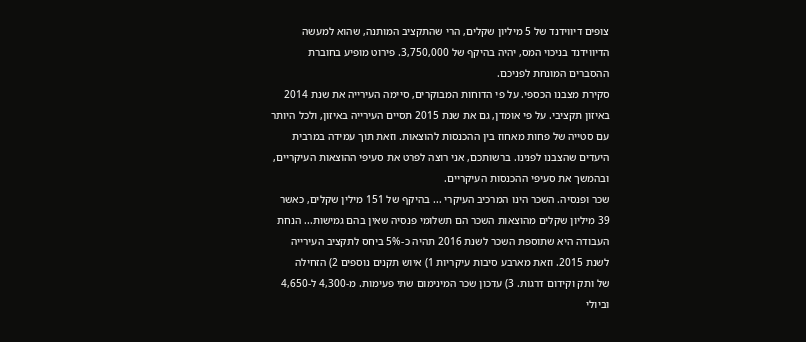צופים דיווידנד של 5 מיליון שקלים, הרי שהתקציב המותנה, שהוא למעשה
הדיווידנד בניכוי המס, יהיה בהיקף של 3,750,000. פירוט מופיע בחוברת
ההסברים המונחת לפניכם.
סקירת מצבנו הכספי. על פי הדוחות המבוקרים, סיימה העירייה את שנת 2014
באיזון תקציבי. על פי אומדן, גם את שנת 2015 תסיים העירייה באיזון, ולכל היותר
עם סטייה של פחות מאחוז בין ההכנסות להוצאות. וזאת תוך עמידה במרבית
היעדים שהצבנו לפנינו. ברשותכם, אני רוצה לפרט את סעיפי ההוצאות העיקריים,
ובהמשך את סעיפי ההכנסות העיקריים.
שכר ופנסיה. השכר הינו המרכיב העיקרי ... בהיקף של 151 מילין שקלים, כאשר
39 מיליון שקלים מהוצאות השכר הם תשלומי פנסיה שאין בהם גמישות... הנחת
העבודה היא שתוספת השכר לשנת 2016 תהיה כ-5% ביחס לתקציב העירייה
לשנת 2015. וזאת מארבע סיבות עיקריות 1) איוש תקנים נוספים 2) הזחילה
של ותק וקידום דרגות. 3) עדכון שכר המינימום שתי פעימות. מ-4,300 ל-4,650
וביולי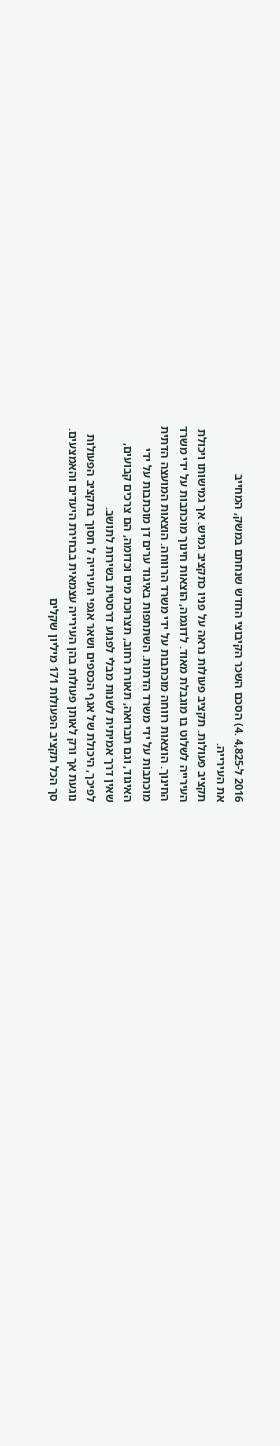2016 ל-4,825 .4) הסכם השכר הקיבוצי החדש שנחתם במשק, המחייב
את העירייה.
תקציב פעולות. תקציב פעולות נראה על פניו כתקציב גמיש. אך גמישותו ויכולת
העירייה לשלוט בו מוגבלת מאוד. לדוגמה, הוצאות חינוך מוכתבות על ידי משרד
החינוך. הוצאות רווחה מוכתבות על ידי משרד הרווחה. הוצאות המועצה הדתית
מוכתבות על ידי משרד הדתות. השתתפות באיגוד ערים דן מוכתבות על ידי
האיגוד, וגם תברואה, תאורת רחוב, תצרוכת מים וכדומה, הם צרכים קבועים,
שאין דרך אמיתית לשנות מבלי לפגוע דרסטית בשירות לתושב.
לפיכך, היכולת של אגף הכספים ושאר אגפי העירייה ל חסוך בתקציב הפעולות
נוגעת אך ורק לאותן פעולות בהן העירייה עצמאית בבחירת היעדים והאמצעים.
סך הכל תקציב הפעולות 171 מיליון שקלים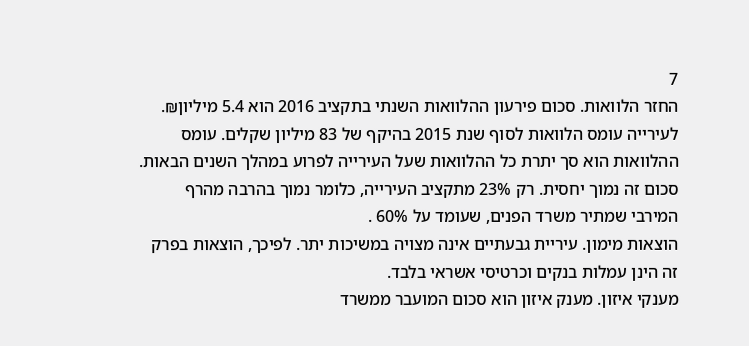7
החזר הלוואות. סכום פירעון ההלוואות השנתי בתקציב 2016 הוא 5.4 מיליון₪.
לעירייה עומס הלוואות לסוף שנת 2015 בהיקף של 83 מיליון שקלים. עומס
ההלוואות הוא סך יתרת כל ההלוואות שעל העירייה לפרוע במהלך השנים הבאות.
סכום זה נמוך יחסית. רק 23% מתקציב העירייה, כלומר נמוך בהרבה מהרף
המירבי שמתיר משרד הפנים, שעומד על 60% .
הוצאות מימון. עיריית גבעתיים אינה מצויה במשיכות יתר. לפיכך, הוצאות בפרק
זה הינן עמלות בנקים וכרטיסי אשראי בלבד.
מענקי איזון. מענק איזון הוא סכום המועבר ממשרד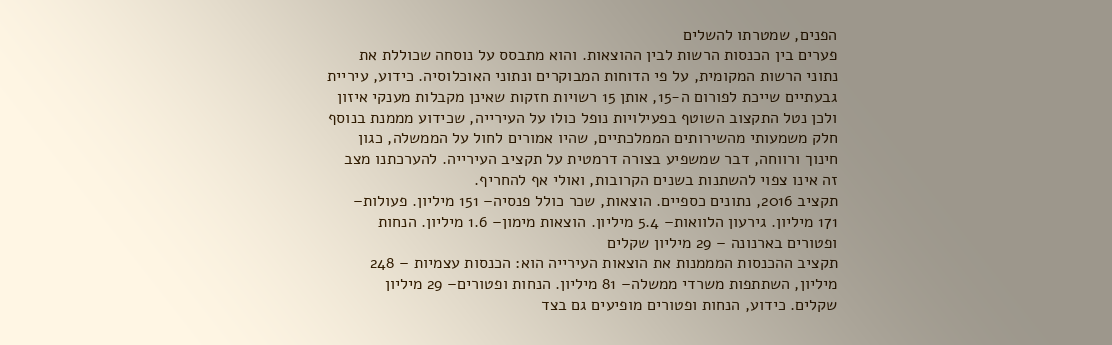הפנים, שמטרתו להשלים
פערים בין הכנסות הרשות לבין ההוצאות. והוא מתבסס על נוסחה שכוללת את
נתוני הרשות המקומית, על פי הדוחות המבוקרים ונתוני האוכלוסיה. כידוע, עיריית
גבעתיים שייכת לפורום ה-15, אותן 15 רשויות חזקות שאינן מקבלות מענקי איזון
ולכן נטל התקצוב השוטף בפעילויות נופל כולו על העירייה, שכידוע מממנת בנוסף
חלק משמעותי מהשירותים הממלכתיים, שהיו אמורים לחול על הממשלה, כגון
חינוך ורווחה, דבר שמשפיע בצורה דרמטית על תקציב העירייה. להערכתנו מצב
זה אינו צפוי להשתנות בשנים הקרובות, ואולי אף להחריף.
תקציב 2016, נתונים כספיים. הוצאות, שכר כולל פנסיה– 151 מיליון. פעולות–
171 מיליון. גירעון הלוואות– 5.4 מיליון. הוצאות מימון– 1.6 מיליון. הנחות
ופטורים בארנונה – 29 מיליון שקלים
תקציב ההכנסות המממנות את הוצאות העירייה הוא: הכנסות עצמיות – 248
מיליון, השתתפות משרדי ממשלה– 81 מיליון. הנחות ופטורים– 29 מיליון
שקלים. כידוע, הנחות ופטורים מופיעים גם בצד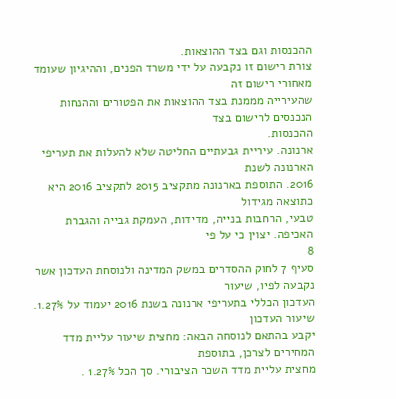ההכנסות וגם בצד ההוצאות.
צורת רישום זו נקבעה על ידי משרד הפנים, וההיגיון שעומד מאחורי רישום זה
שהעירייה מממנת בצד ההוצאות את הפטורים וההנחות הנכנסים לרישום בצד
ההכנסות.
ארנונה. עיריית גבעתיים החליטה שלא להעלות את תעריפי הארנונה לשנת
2016. התוספת בארנונה מתקציב 2015 לתקציב 2016 היא כתוצאה מגידול
טבעי, הרחבות בנייה, מדידות, העמקת גבייה והגברת האכיפה. יצוין כי על פי
8
סעיף 7 לחוק ההסדרים במשק המדינה ולנוסחת העדכון אשר נקבעה לפיו, שיעור
העדכון הכללי בתעריפי ארנונה בשנת 2016 יעמוד על 1.27%. שיעור העדכון
יקבע בהתאם לנוסחה הבאה: מחצית שיעור עליית מדד המחירים לצרכן, בתוספת
מחצית עליית מדד השכר הציבורי. סך הכל 1.27% .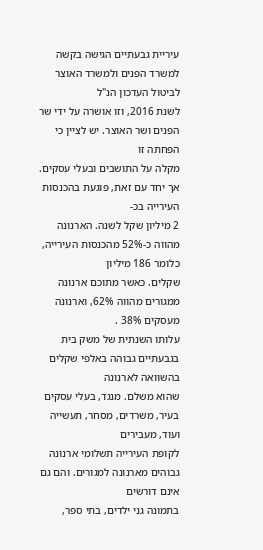עיריית גבעתיים הגישה בקשה למשרד הפנים ולמשרד האוצר לביטול העדכון הנ"ל
לשנת 2016, וזו אושרה על ידי שר הפנים ושר האוצר. יש לציין כי הפחתה זו
מקלה על התושבים ובעלי עסקים. אך יחד עם זאת, פוגעת בהכנסות העירייה בכ-
2 מיליון שקל לשנה. הארנונה מהווה כ-52% מהכנסות העירייה, כלומר 186 מיליון
שקלים. כאשר מתוכם ארנונה ממגורים מהווה 62%, וארנונה מעסקים 38% .
עלותו השנתית של משק בית בגבעתיים גבוהה באלפי שקלים בהשוואה לארנונה
שהוא משלם. מנגד, בעלי עסקים בעיר, משרדים, מסחר, תעשייה ועוד, מעבירים
לקופת העירייה תשלומי ארנונה גבוהים מארנונה למגורים. והם גם אינם דורשים
בתמונה גני ילדים, בתי ספר,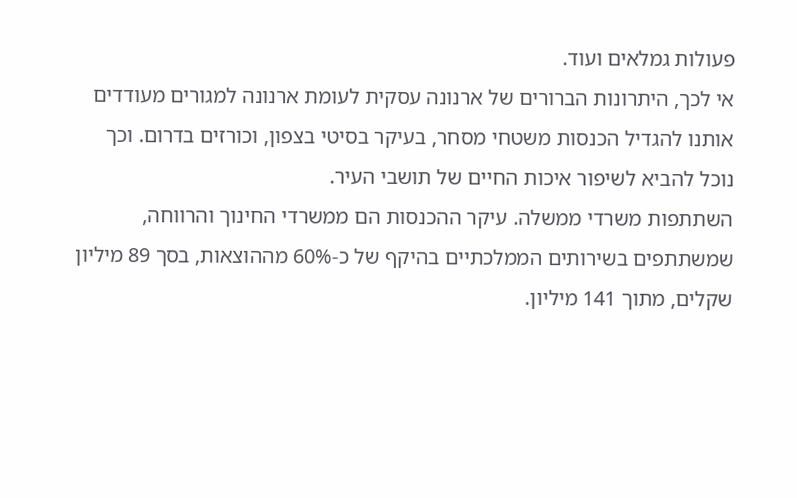פעולות גמלאים ועוד.
אי לכך, היתרונות הברורים של ארנונה עסקית לעומת ארנונה למגורים מעודדים
אותנו להגדיל הכנסות משטחי מסחר, בעיקר בסיטי בצפון, וכורזים בדרום. וכך
נוכל להביא לשיפור איכות החיים של תושבי העיר.
השתתפות משרדי ממשלה. עיקר ההכנסות הם ממשרדי החינוך והרווחה,
שמשתתפים בשירותים הממלכתיים בהיקף של כ-60% מההוצאות, בסך 89 מיליון
שקלים, מתוך 141 מיליון.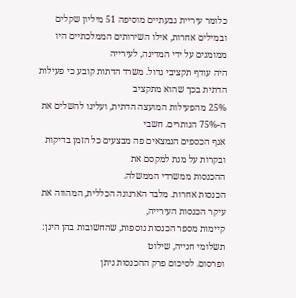כלומר עיריית גבעתיים מוסיפה 51 מיליון שקלים
ובמילים אחרות, אילו השירותים הממלכתיים היו ממומנים על ידי המדינה, לעירייה
היה עודף תקציבי גדול. משרד הדתות קובע כי פעילות הדתית בכך שהוא מתקציב
25% מהפעילות המועצה הדתית, ועלינו להשלים את ה-75% הנותרים. חשבי
אגף הכספים הנמצאים פה מבצעים כל הזמן בדיקות ובקרות על מנת למקסם את
ההכנסות ממשרדי הממשלה.
הכנסות אחרות. מלבד הארנונה הכללית, המהווה את עיקר הכנסות העירייה,
קיימות מספר הכנסות נוספות, שהחשובות בהן הינן: תשלומי חנייה, שילוט
ופרסום. לסיכום פרק ההכנסות ניתן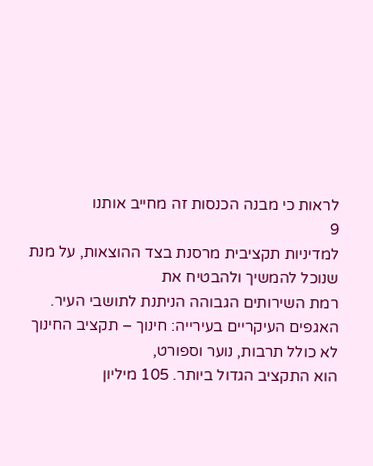לראות כי מבנה הכנסות זה מחייב אותנו
9
למדיניות תקציבית מרסנת בצד ההוצאות, על מנת שנוכל להמשיך ולהבטיח את
רמת השירותים הגבוהה הניתנת לתושבי העיר.
האגפים העיקריים בעירייה: חינוך – תקציב החינוך לא כולל תרבות, נוער וספורט,
הוא התקציב הגדול ביותר. 105 מיליון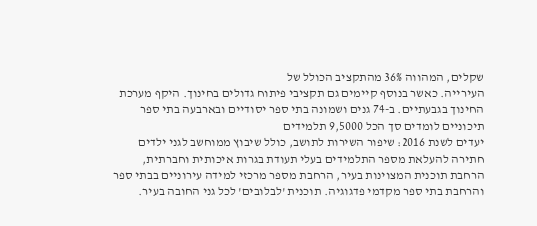שקלים, המהווה 36% מהתקציב הכולל של
העירייה. כאשר בנוסף קיימים גם תקציבי פיתוח גדולים בחינוך. היקף מערכת
החינוך בגבעתיים. ב-74 גנים ושמונה בתי ספר יסודיים ובארבעה בתי ספר
תיכוניים לומדים סך הכל 9,5000 תלמידים
יעדים לשנת 2016: שיפור השירות לתושב, כולל שיבוץ ממוחשב לגני ילדים
חתירה להעלאת מספר התלמידים בעלי תעודת בגרות איכותית וחברתית,
הרחבת תוכנית המצוינות בעיר, הרחבת מספר מרכזי למידה עירוניים בבתי ספר
והרחבת בתי ספר מקדמי פדגוגיה. תוכנית 'לבלובים' לכל גני החובה בעיר.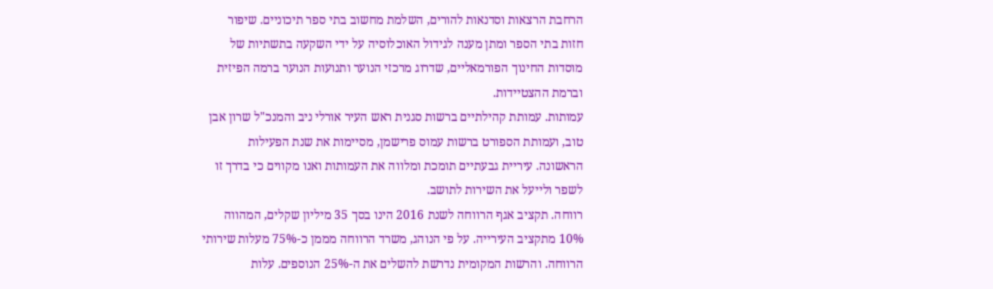הרחבת הרצאות וסדנאות להורים, השלמת מחשוב בתי ספר תיכוניים. שיפור
חזות בתי הספר ומתן מענה לגידול האוכלוסיה על ידי השקעה בתשתיות של
מוסדות החינוך הפורמאליים, שדרוג מרכזי הנוער ותנועות הנוער ברמה הפיזית
וברמת ההצטיידות.
עמותות. עמותת קהילתיים ברשות סגנית ראש העיר אורלי ניב והמנכ"ל שרון אבן
טוב, ועמותת הספורט ברשות עמוס פרישמן, מסיימות את שנת הפעילות
הראשונה. עיריית גבעתיים תומכת ומלווה את העמותות ואנו מקווים כי בדרך זו
לשפר ולייעל את השירות לתושב.
רווחה. תקציב אגף הרווחה לשנת 2016 הינו בסך 35 מיליון שקלים, המהווה
10% מתקציב העירייה. על פי הנוהג, משרד הרווחה מממן כ-75% מעלות שירותי
הרווחה. והרשות המקומית נדרשת להשלים את ה-25% הנוספים. עלות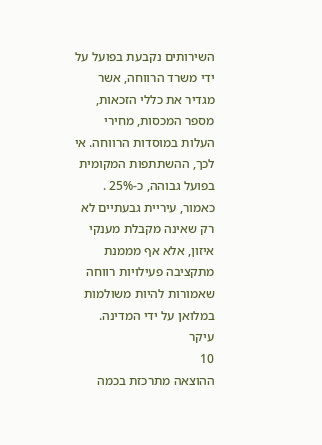השירותים נקבעת בפועל על ידי משרד הרווחה, אשר מגדיר את כללי הזכאות,
מספר המכסות, מחירי העלות במוסדות הרווחה. אי לכך, ההשתתפות המקומית
בפועל גבוהה, כ-25% .
כאמור, עיריית גבעתיים לא רק שאינה מקבלת מענקי איזון, אלא אף מממנת
מתקציבה פעילויות רווחה שאמורות להיות משולמות במלואן על ידי המדינה. עיקר
10
ההוצאה מתרכזת בכמה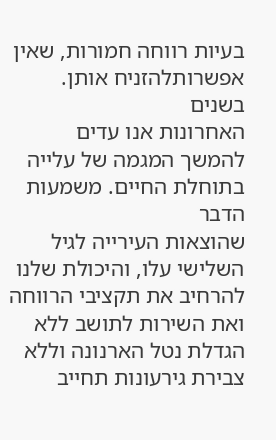בעיות רווחה חמורות, שאין אפשרותלהזניח אותן. בשנים
האחרונות אנו עדים להמשך המגמה של עלייה בתוחלת החיים. משמעות הדבר
שהוצאות העירייה לגיל השלישי עלו, והיכולת שלנו להרחיב את תקציבי הרווחה
ואת השירות לתושב ללא הגדלת נטל הארנונה וללא צבירת גירעונות תחייב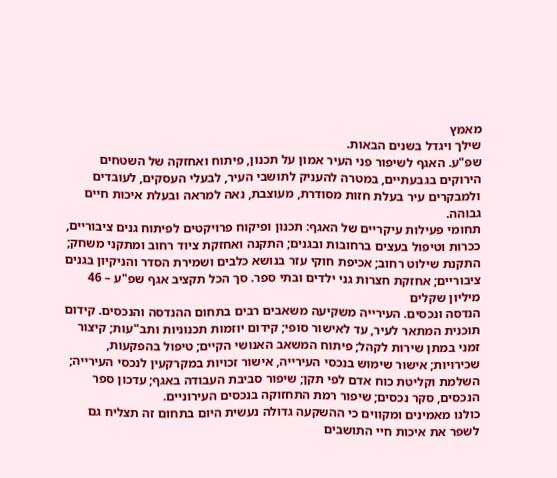מאמץ
שילך ויגדל בשנים הבאות.
שפ"ע. האגף לשיפור פני העיר אמון על תכנון, פיתוח ואחזקה של השטחים
הירוקים בגבעתיים, במטרה להעניק לתושבי העיר, לבעלי העסקים, לעובדים
ולמבקרים עיר בעלת חזות מסודרת, מעוצבת, נאה למראה ובעלת איכות חיים
גבוהה.
תחומי פעילות עיקריים של האגף: תכנון ופיקוח פרויקטים לפיתוח גנים ציבוריים,
ככרות וטיפול בעצים ברחובות ובגנים; התקנה ואחזקת ציוד רחוב ומתקני משחק;
התקנת שילוט רחוב; אכיפת חוקי עזר בנושא כלבים ושמירת הסדר והניקיון בגנים
ציבוריים; אחזקת חצרות גני ילדים ובתי ספר. סך הכל תקציב אגף שפ"ע – 46
מיליון שקלים
הנדסה ונכסים. העירייה משקיעה משאבים רבים בתחום ההנדסה והנכסים. קידום
תוכנית המתאר לעיר, עד לאישור סופי; קידום יוזמות תכנוניות ותב"עות; קיצור
זמני במתן שירות לקהל; פיתוח המשאב האנושי הקיים; טיפול בהפקעות,
שכירויות; אישור שימוש בנכסי העירייה, אישור זכויות במקרקעין לנכסי העירייה;
השלמת וקליטת כוח אדם לפי תקן; שיפור סביבת העבודה באגף; עדכון ספר
הנכסים, סקר נכסים; שיפור רמת התחזוקה בנכסים העירוניים.
כולנו מאמינים ומקווים כי ההשקעה גדולה נעשית היום בתחום זה תצליח גם
לשפר את איכות חיי התושבים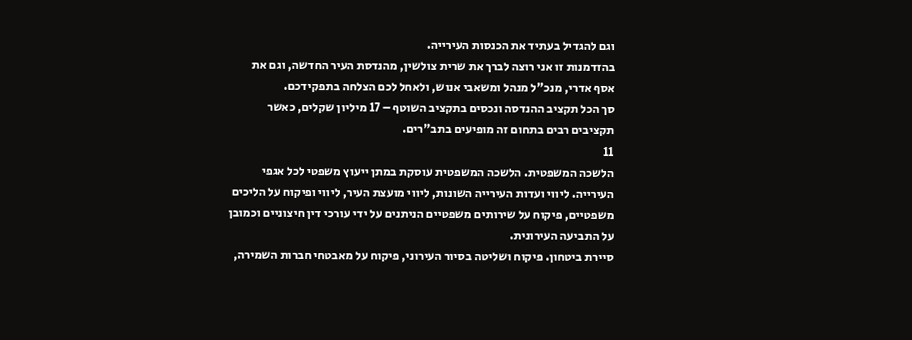וגם להגדיל בעתיד את הכנסות העירייה.
בהזדמנות זו אני רוצה לברך את שרית צולשין, מהנדסת העיר החדשה, וגם את
אסף אדרי, מנכ"ל מנהל ומשאבי אנוש, ולאחל לכם הצלחה בתפקידכם.
סך הכל תקציב ההנדסה ונכסים בתקציב השוטף – 17 מיליון שקלים, כאשר
תקציבים רבים בתחום זה מופיעים בתב"רים.
11
הלשכה המשפטית. הלשכה המשפטית עוסקת במתן ייעוץ משפטי לכל אגפי
העירייה. ליווי ועדות העירייה השונות, ליווי מועצת העיר, ליווי ופיקוח על הליכים
משפטיים, פיקוח על שירותים משפטיים הניתנים על ידי עורכי דין חיצוניים וכמובן
על התביעה העירונית.
סיירת ביטחון. פיקוח ושליטה בסיור העירוני, פיקוח על מאבטחי חברות השמירה,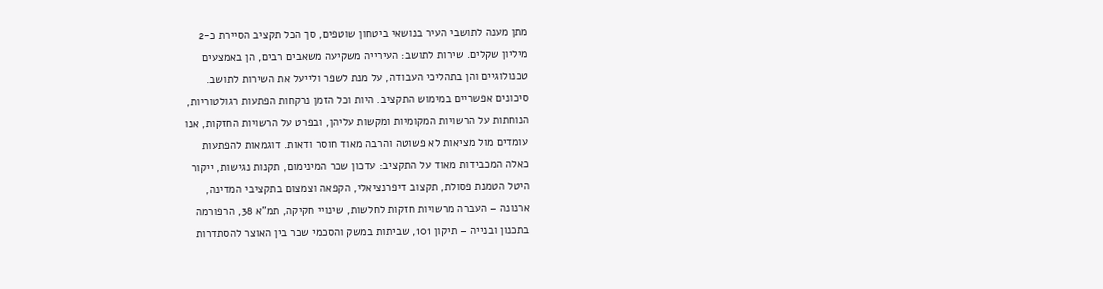מתן מענה לתושבי העיר בנושאי ביטחון שוטפים, סך הכל תקציב הסיירת כ-2
מיליון שקלים. שירות לתושב: העירייה משקיעה משאבים רבים, הן באמצעים
טכנולוגיים והן בתהליכי העבודה, על מנת לשפר ולייעל את השירות לתושב.
סיכונים אפשריים במימוש התקציב. היות וכל הזמן נרקחות הפתעות רגולטוריות,
הנוחתות על הרשויות המקומיות ומקשות עליהן, ובפרט על הרשויות החזקות, אנו
עומדים מול מציאות לא פשוטה והרבה מאוד חוסר ודאות. דוגמאות להפתעות
כאלה המכבידות מאוד על התקציב: עדכון שכר המינימום, תקנות נגישות, ייקור
היטל הטמנת פסולת, תקצוב דיפרנציאלי, הקפאה וצמצום בתקציבי המדינה,
ארנונה – העברה מרשויות חזקות לחלשות, שינויי חקיקה, תמ"א 38, הרפורמה
בתכנון ובנייה – תיקון 101, שביתות במשק והסכמי שכר בין האוצר להסתדרות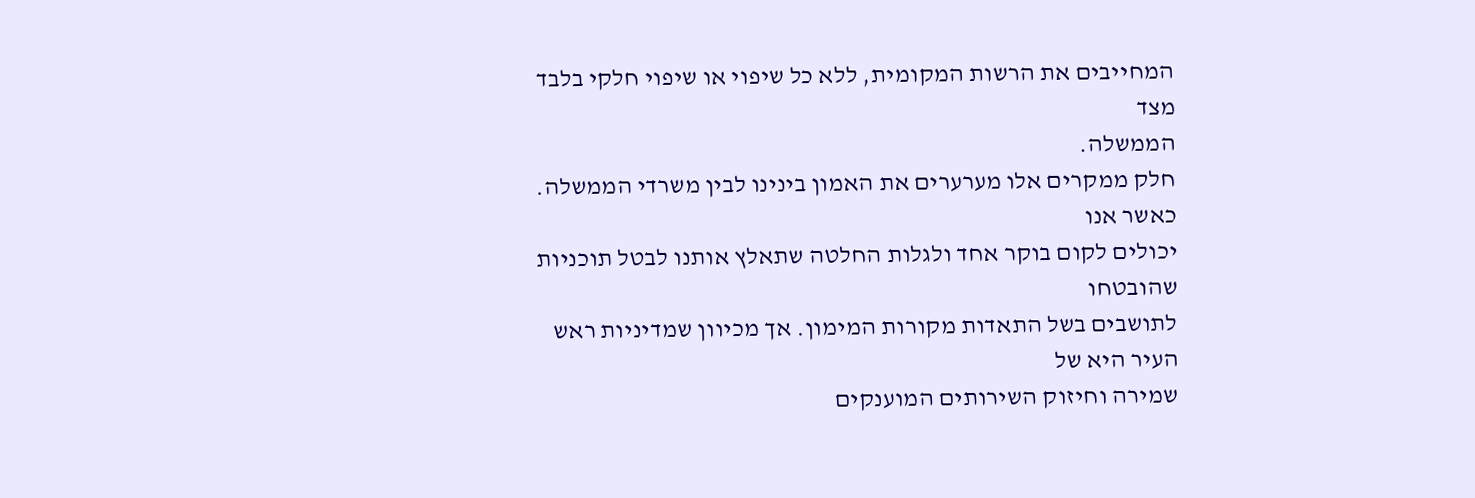המחייבים את הרשות המקומית, ללא כל שיפוי או שיפוי חלקי בלבד מצד
הממשלה.
חלק ממקרים אלו מערערים את האמון בינינו לבין משרדי הממשלה. כאשר אנו
יכולים לקום בוקר אחד ולגלות החלטה שתאלץ אותנו לבטל תוכניות שהובטחו
לתושבים בשל התאדות מקורות המימון. אך מכיוון שמדיניות ראש העיר היא של
שמירה וחיזוק השירותים המוענקים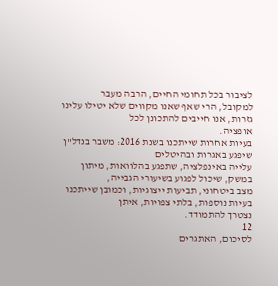לציבור בכל תחומי החיים, הרבה מעבר
למקובל, הרי שאף שאנו מקווים שלא יטילו עלינו גזרות, אנו חייבים להתכונן לכל
אופציה.
בעיות אחרות שייתכנו בשנת 2016: משבר בנדל"ן שיפגע באגרות ובהיטלים
עלייה באינפלציה, שתפגע בהלוואות, מיתון במשק, שיכול לפגוע בשיעורי הגבייה,
מצב ביטחוני, תביעות ייצוגיות, וכמובן שייתכנו בעיות נוספות, בלתי צפויות, איתן
נצטרך להתמודד.
12
לסיכום, האתגרים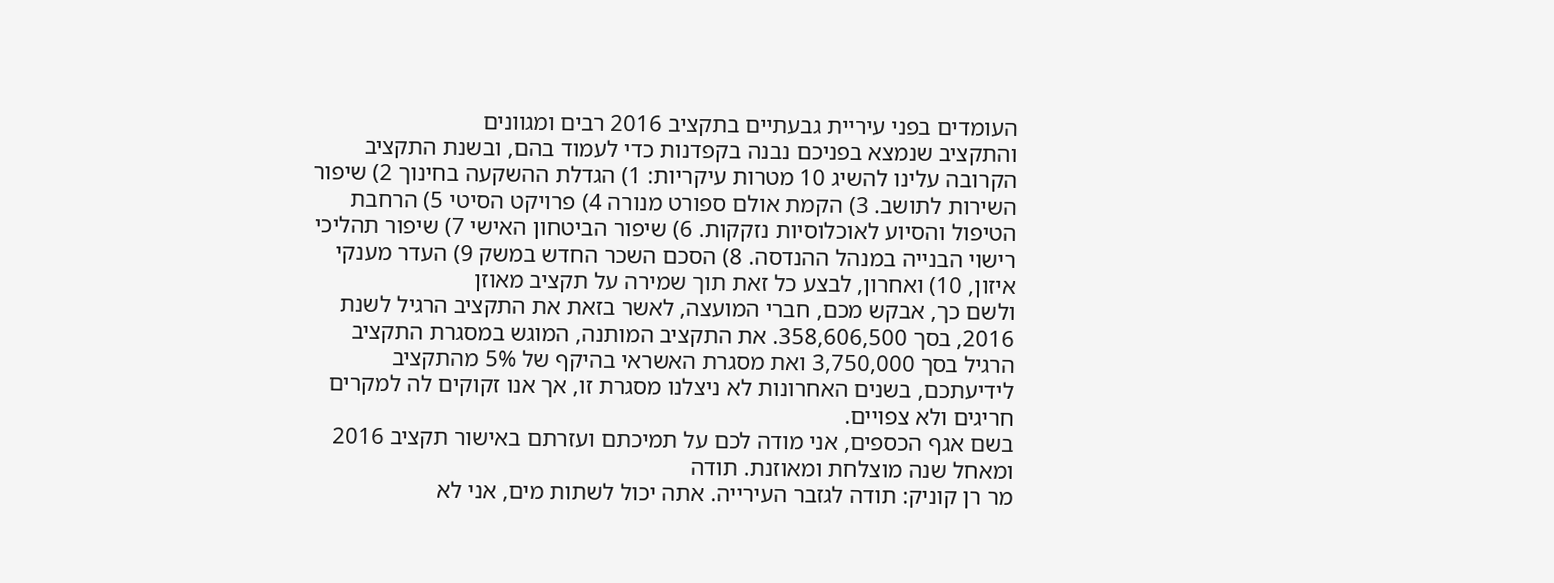העומדים בפני עיריית גבעתיים בתקציב 2016 רבים ומגוונים
והתקציב שנמצא בפניכם נבנה בקפדנות כדי לעמוד בהם, ובשנת התקציב
הקרובה עלינו להשיג 10 מטרות עיקריות: 1) הגדלת ההשקעה בחינוך 2) שיפור
השירות לתושב. 3) הקמת אולם ספורט מנורה 4) פרויקט הסיטי 5) הרחבת
הטיפול והסיוע לאוכלוסיות נזקקות. 6) שיפור הביטחון האישי 7) שיפור תהליכי
רישוי הבנייה במנהל ההנדסה. 8) הסכם השכר החדש במשק 9) העדר מענקי
איזון, 10) ואחרון, לבצע כל זאת תוך שמירה על תקציב מאוזן
ולשם כך, אבקש מכם, חברי המועצה, לאשר בזאת את התקציב הרגיל לשנת
2016, בסך 358,606,500. את התקציב המותנה, המוגש במסגרת התקציב
הרגיל בסך 3,750,000 ואת מסגרת האשראי בהיקף של 5% מהתקציב
לידיעתכם, בשנים האחרונות לא ניצלנו מסגרת זו, אך אנו זקוקים לה למקרים
חריגים ולא צפויים.
בשם אגף הכספים, אני מודה לכם על תמיכתם ועזרתם באישור תקציב 2016
ומאחל שנה מוצלחת ומאוזנת. תודה
מר רן קוניק: תודה לגזבר העירייה. אתה יכול לשתות מים, אני לא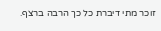זוכר מתי דיברת כל כך הרבה ברצף.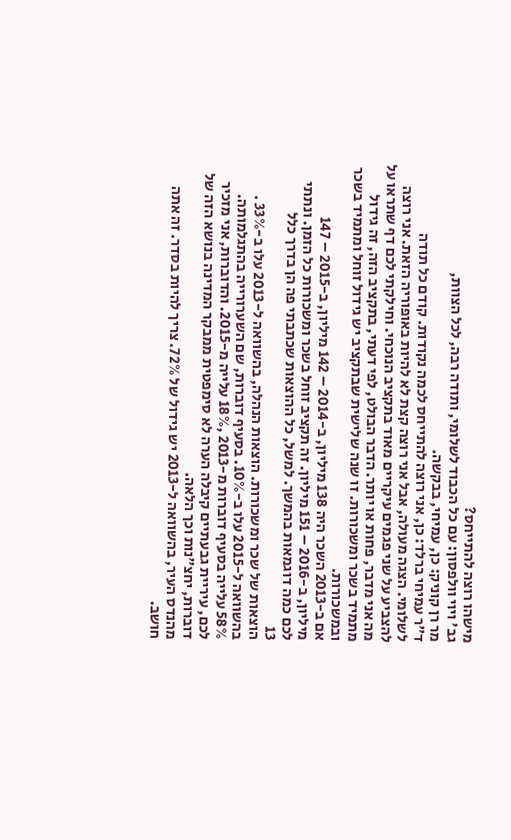מישהו רוצה להתייחס?
גב' ויוי וולפסון: עם כל הכבוד לשלומי, ותודה רבה, לכל הצוות,
מר רן קוניק: כן, עמיחי, בבקשה.
ד"ר עמיחי ברלד: כן, אני רוצה להתייחס לכמה נקודות. קודם כל תודה
לשלומי. הצגה מעולה, אבל אני רוצה קצת לא להיות באופוריה הזאת. אני רוצה
להצביע על שני פגמים עיקריים מאוד בתקציב הנוכחי. וחילקתי לכם דף שתראו על
מה אני מדבר, פחות או יותר. הדבר הבולט, לפי דעתי, בתקציב הזה, זה גידול
מתמיד בשכר ומשכורות. זו שנה שלישית שבתקציב יש גידול זוחל ומתמיד בשכר
ובמשכורות.
אם ב-2013 השכר היה 138 מיליון, ב-2014 – 142 מיליון, ב-2015 – 147
מיליון, ב-2016 – 151 מיליון. זה תקציב זוחל בשכר ומשכורות כל הזמן. ונתתי
לכם כמה דוגמאות בהמשך. למשל, כל ההוצאות שכתבתי פה הן בדרך כלל
13
הוצאות של שכר ומשכורות. הוצאות הנהלה, בהשוואה ל-2013 עלו ב-33% .
בהשוואה ל-2015 עלו ב-10%. בסעיף דוברות, שם השערורייה בהתגלמותה.
58% עלייה בסעיף דוברות מ-2013 ,18% עלייה מ-2015. והדוברות, אני מזכיר
לכם, עיריית גבעתיים קיבלה הערה לא סימפטית ממבקר המדינה בנושא הזה של
דוברות, יחצ"נות וכך הלאה.
מהנדס העיר, בהשוואה ל-2013 יש גידול של 72%. צריך להיות בסדר. זה אתה
חושב.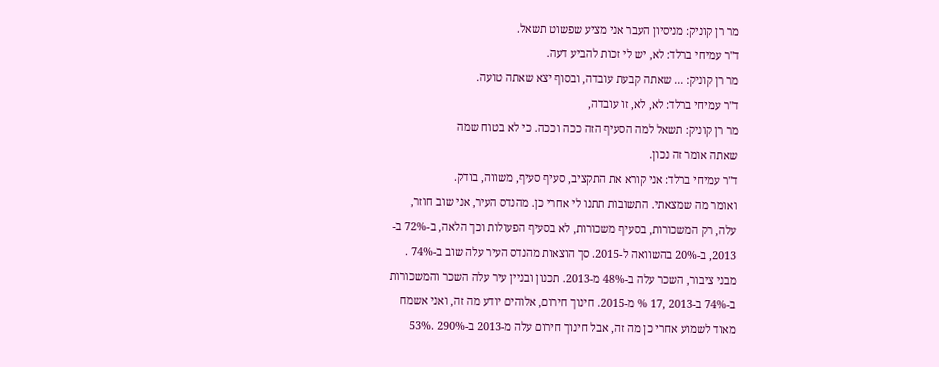מר רן קוניק: מניסיון העבר אני מציע שפשוט תשאל.
ד"ר עמיחי ברלד: לא, יש לי זכות להביע דעה.
מר רן קוניק: ... שאתה קבעת עובדה, ובסוף יצא שאתה טועה.
ד"ר עמיחי ברלד: לא, לא, זו עובדה,
מר רן קוניק: תשאל למה הסעיף הזה ככה וככה. כי לא בטוח שמה
שאתה אומר זה נכון.
ד"ר עמיחי ברלד: אני קורא את התקציב, סעיף סעיף, משווה, בודק.
ואומר מה שמצאתי. התשובות תתנו לי אחרי כן. מהנדס העיר, אני שוב חוזר,
עלה, רק המשכורות, בסעיף משכורות, לא בסעיף הפעולות וכך הלאה, ב-72% ב-
2013, ב-20% בהשוואה ל-2015. סך הוצאות מהנדס העיר עלה שוב ב-74% .
מבני ציבור, השכר עלה ב-48% מ-2013. תכנון ובניין עיר עלה השכר והמשכורות
ב-74% ב-2013 ,17 % מ-2015. חינוך חירום, אלוהים יודע מה זה, ואני אשמח
מאוד לשמוע אחרי כן מה זה, אבל חינוך חירום עלה מ-2013 ב-290% .53%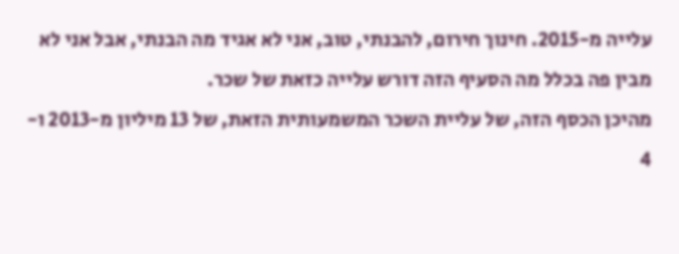עלייה מ-2015. חינוך חירום, להבנתי, טוב, אני לא אגיד מה הבנתי, אבל אני לא
מבין פה בכלל מה הסעיף הזה דורש עלייה כזאת של שכר.
מהיכן הכסף הזה, של עליית השכר המשמעותית הזאת, של 13 מיליון מ-2013 ו-
4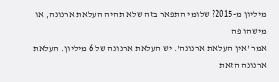מיליון מ-2015? שלומי התפאר בזה שלא תהיה העלאת ארנונה, או מישהו פה
אמר 'אין העלאת ארנונה'. יש העלאת ארנונה של 6 מיליון. העלאת ארנונה הזאת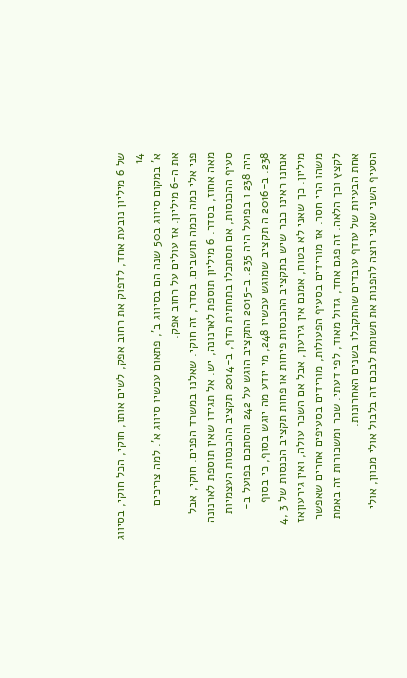של 6 מיליון נובעת אחד, לדפוק את רחוב אפק, לשים אותו, חוקי, הכל חוקי, בסיווג
14
א' במקום סיווג ב50 שנה הם בסיווג ב', פתאום עכשיו סיווג א'. למה צריכים
את ה-6 מיליון. אז עולים על רחוב אפק.
פני אלי כמה וכמה תושבים. בסדר, זה חוקי. שאלנו במשרד הפנים. חוקי, אבל
מאה אחוז, בסדר. 6 מיליון תוספת לארנונה, יש. אל תגידו שאין תוספת לארנונה
סעיף ההכנסות, אם תסתכלו בתחתית הדף, ב-2014 תקציב ההכנסות העצמיות
היה 238 ו בפועל היה 235. ב-2015 התקציב הוגש על 242 והסתכם בפועל ב-
238. ב-2016 ה תקציב שמוגש עכשיו 248, מי יודע מה יוגש בסוף, כי בסוף
אנחנו ראינו כבר שיש בתקציב ההכנסות פיחות או פחות תקציב הכנסות של 3 ,4
מיליון. כך שאני לא בטוח, אמנם אין גירעון, אבל אם השכר עולה, ואין גירעוןאז
משהו הרי חסר. אז מורידים בסעיף הפעולות, מורידים בסעיפים אחרים שאפשר
לקצץ וכך הלאה. זה פגם אחד, גדול מאוד, לפי דעתי. שכר ומשכורות זה באמת
אחת הבעיות של עודף עובדים שהתקבלו בשנים האחרונות.
הסעיף השני שאני רוצה להפנות את תשומת לבכם זה בלבול אולי מכוון, אולי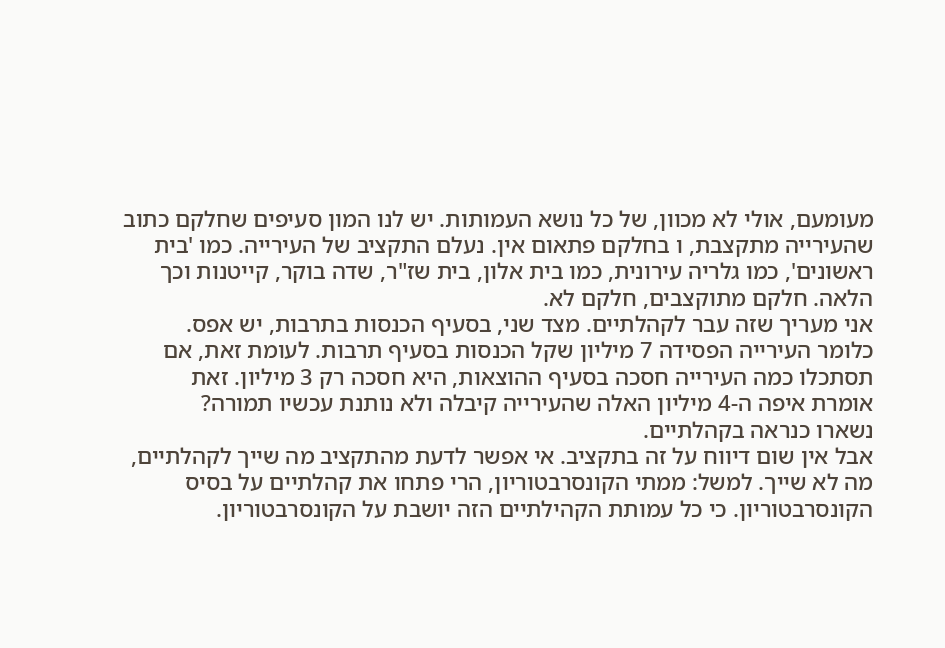מעומעם, אולי לא מכוון, של כל נושא העמותות. יש לנו המון סעיפים שחלקם כתוב
שהעירייה מתקצבת, ו בחלקם פתאום אין. נעלם התקציב של העירייה. כמו 'בית
ראשונים', כמו גלריה עירונית, כמו בית אלון, בית שז"ר, שדה בוקר, קייטנות וכך
הלאה. חלקם מתוקצבים, חלקם לא.
אני מעריך שזה עבר לקהלתיים. מצד שני, בסעיף הכנסות בתרבות, יש אפס.
כלומר העירייה הפסידה 7 מיליון שקל הכנסות בסעיף תרבות. לעומת זאת, אם
תסתכלו כמה העירייה חסכה בסעיף ההוצאות, היא חסכה רק 3 מיליון. זאת
אומרת איפה ה-4 מיליון האלה שהעירייה קיבלה ולא נותנת עכשיו תמורה?
נשארו כנראה בקהלתיים.
אבל אין שום דיווח על זה בתקציב. אי אפשר לדעת מהתקציב מה שייך לקהלתיים,
מה לא שייך. למשל: ממתי הקונסרבטוריון, הרי פתחו את קהלתיים על בסיס
הקונסרבטוריון. כי כל עמותת הקהילתיים הזה יושבת על הקונסרבטוריון.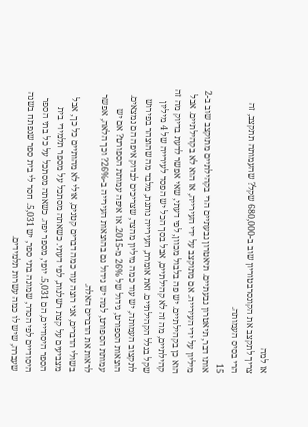אז למה
צריך לתקצב את הקונסרבטוריון שוב ב-680,000 שקל? שהעמותה תתקצב, זה
הרי בסיס העמותה.
15
אותו דבר, תיאטרון גבעתיים. תיאטרון גבעתיים הרי בקהילתיים מתוקצב שוב ב-2
מיליון על ידי העירייה. אם מתוקצב על ידי העירייה, אז הוא לא בקהילתיים. אבל
הוא כן בקהילתיים. יש פה בלבול מכוון, לפי דעתי, שאי אפשר לדעת בדיוק מה זה
קהילתיים, מה זה לא קהילתיים, אבל בסך הכל יש הפסד לעירייה של 4 מיליון
שקל בגלל הקהילתיים. זאת אומרת, העירייה נותנת, מלבד מה שהוצהר בפירוש
לתקצוב העמותה, יש עוד כמה מיליון מהצד, שצריכים לבדוק איפה הם נמצאים.
הוצאות הספורט, גידול של 26% מ-2015. אז איפה עמותת הספורט? אם יש
עמותת הספורט, למה יש גידול גם בהוצאות העירייה ב-26%? וכך הלאה, אפשר
לראות את הדברים האלה.
בשולי הדברים, אני רוצה עוד כמה דברים קטנים, אולי לא מהותיים כל כך, אבל
מצביעים על קצת רשלנות, לפי דעתי. כשאתה מסתכל על מספר תלמידי בית
הספר היסודיים, הם 5,031. יופי, מספר יפה. כשאתה מסתכל על כל בתי הספר
היסודיים לפי הסדר, שמונה בתי ספר, יש 5,031. חסר לי בית ספר שנפתח בשנה
שעברה, שיש לו כמה עשרות תלמידים.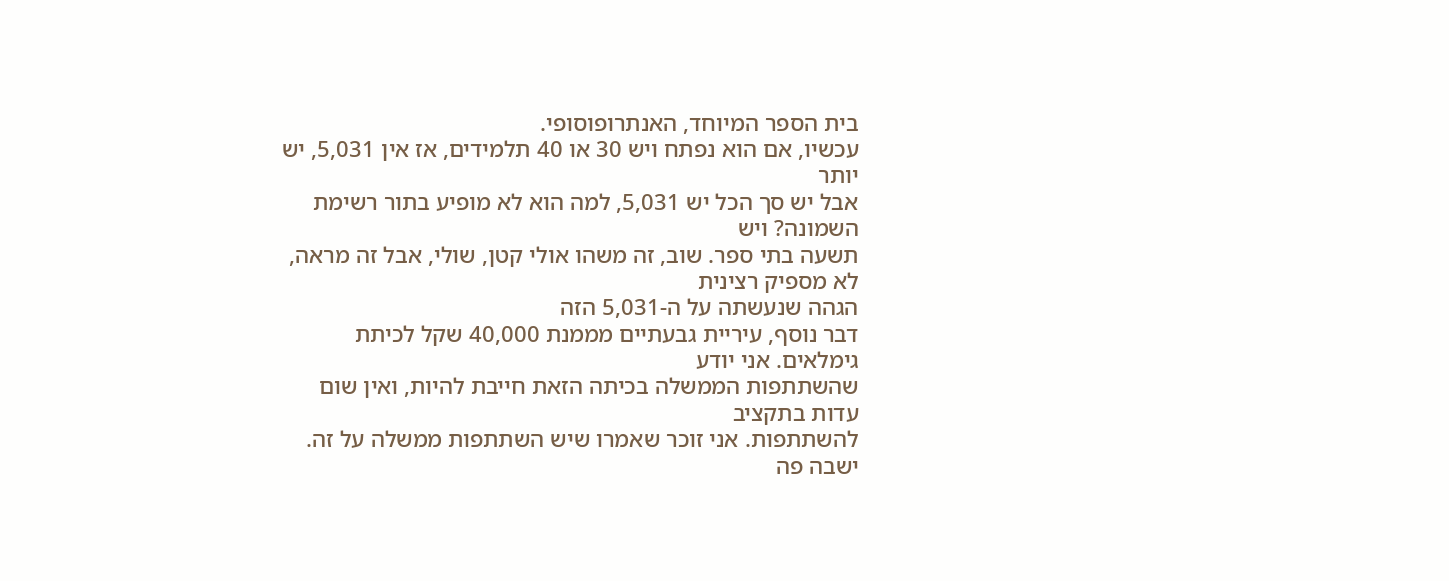בית הספר המיוחד, האנתרופוסופי.
עכשיו, אם הוא נפתח ויש 30 או 40 תלמידים, אז אין 5,031, יש יותר
אבל יש סך הכל יש 5,031, למה הוא לא מופיע בתור רשימת השמונה? ויש
תשעה בתי ספר. שוב, זה משהו אולי קטן, שולי, אבל זה מראה, לא מספיק רצינית
הגהה שנעשתה על ה-5,031 הזה
דבר נוסף, עיריית גבעתיים מממנת 40,000 שקל לכיתת גימלאים. אני יודע
שהשתתפות הממשלה בכיתה הזאת חייבת להיות, ואין שום עדות בתקציב
להשתתפות. אני זוכר שאמרו שיש השתתפות ממשלה על זה. ישבה פה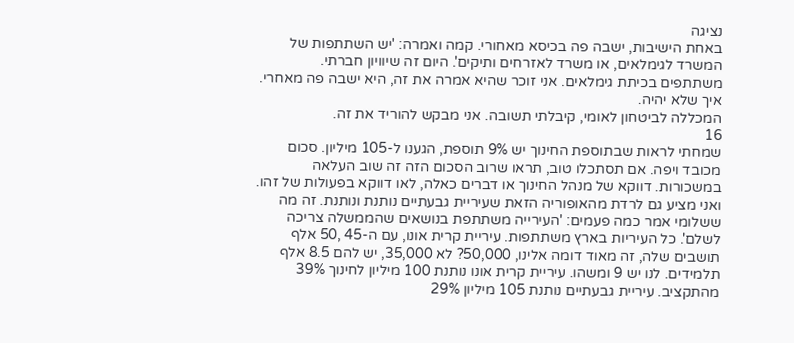נציגה
באחת הישיבות, ישבה פה בכיסא מאחורי. קמה ואמרה: 'יש השתתפות של
המשרד לגימלאים, או משרד לאזרחים ותיקים'. היום זה שיוויון חברתי.
משתתפים בכיתת גימלאים. אני זוכר שהיא אמרה את זה, היא ישבה פה מאחרי.
איך שלא יהיה.
המכללה לביטחון לאומי, קיבלתי תשובה. אני מבקש להוריד את זה.
16
שמחתי לראות שבתוספת החינוך יש 9% תוספת, הגענו ל-105 מיליון. סכום
מכובד ויפה. אם תסתכלו טוב, תראו שרוב הסכום הזה זה שוב העלאה
במשכורות. דווקא של מנהל החינוך או דברים כאלה, לאו דווקא בפעולות של זהו.
ואני מציע גם לרדת מהאופוריה הזאת שעיריית גבעתיים נותנת ונותנת. זה מה
ששלומי אמר כמה פעמים: 'העירייה משתתפת בנושאים שהממשלה צריכה
לשלם'. כל העיריות בארץ משתתפות. עיריית קרית אונו, עם ה-45 ,50 אלף
תושבים שלה, זה מאוד דומה אלינו, 50,000? לא 35,000, יש להם 8.5 אלף
תלמידים. לנו יש 9 ומשהו. עיריית קרית אונו נותנת 100 מיליון לחינוך 39%
מהתקציב. עיריית גבעתיים נותנת 105 מיליון 29%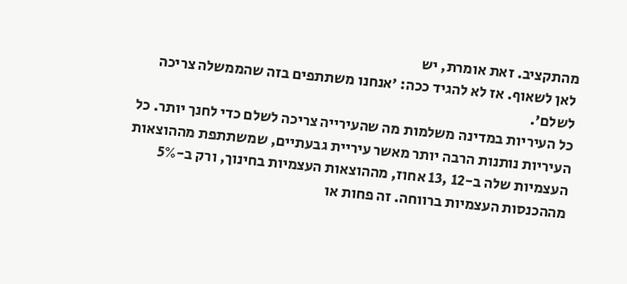מהתקציב. זאת אומרת, יש
לאן לשאוף. אז לא להגיד ככה: 'אנחנו משתתפים בזה שהממשלה צריכה לשלם'.
כל העיריות במדינה משלמות מה שהעירייה צריכה לשלם כדי לחנך יותר. כל
העיריות נותנות הרבה יותר מאשר עיריית גבעתיים, שמשתתפת מההוצאות
העצמיות שלה ב-12 ,13 אחוז, מההוצאות העצמיות בחינוך, ורק ב-5%
מההכנסות העצמיות ברווחה. זה פחות או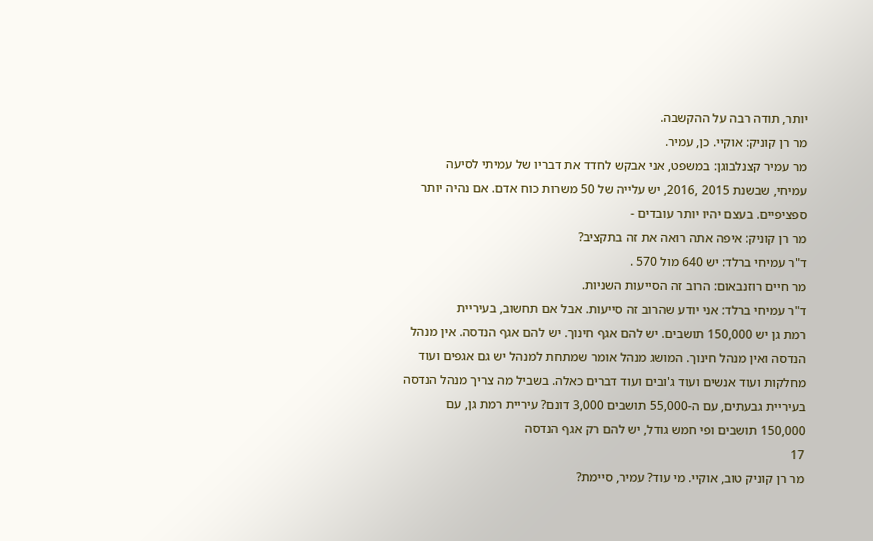יותר, תודה רבה על ההקשבה.
מר רן קוניק: אוקיי. כן, עמיר.
מר עמיר קצנלבוגן: במשפט, אני אבקש לחדד את דבריו של עמיתי לסיעה
עמיחי, שבשנת 2015 ,2016, יש עלייה של 50 משרות כוח אדם. אם נהיה יותר
ספציפיים. בעצם יהיו יותר עובדים -
מר רן קוניק: איפה אתה רואה את זה בתקציב?
ד"ר עמיחי ברלד: יש 640 מול 570 .
מר חיים רוזנבאום: הרוב זה הסייעות השניות.
ד"ר עמיחי ברלד: אני יודע שהרוב זה סייעות. אבל אם תחשוב, בעיריית
רמת גן יש 150,000 תושבים. יש להם אגף חינוך. יש להם אגף הנדסה. אין מנהל
הנדסה ואין מנהל חינוך. המושג מנהל אומר שמתחת למנהל יש גם אגפים ועוד
מחלקות ועוד אנשים ועוד ג'ובים ועוד דברים כאלה. בשביל מה צריך מנהל הנדסה
בעיריית גבעתים, עם ה-55,000 תושבים 3,000 דונם? עיריית רמת גן, עם
150,000 תושבים ופי חמש גודל, יש להם רק אגף הנדסה
17
מר רן קוניק טוב, אוקיי. מי עוד? עמיר, סיימת?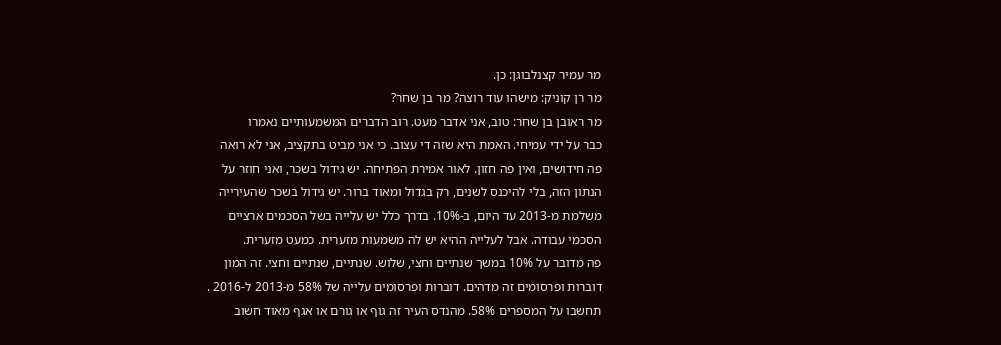מר עמיר קצנלבוגן: כן.
מר רן קוניק: מישהו עוד רוצה? מר בן שחר?
מר ראובן בן שחר: טוב, אני אדבר מעט. רוב הדברים המשמעותיים נאמרו
כבר על ידי עמיחי. האמת היא שזה די עצוב. כי אני מביט בתקציב, אני לא רואה
פה חידושים, ואין פה חזון. לאור אמירת הפתיחה. יש גידול בשכר, ואני חוזר על
הנתון הזה, בלי להיכנס לשנים, רק בגדול ומאוד ברור. יש גידול בשכר שהעירייה
משלמת מ-2013 עד היום, ב-10%. בדרך כלל יש עלייה בשל הסכמים ארציים
הסכמי עבודה. אבל לעלייה ההיא יש לה משמעות מזערית. כמעט מזערית.
פה מדובר על 10% במשך שנתיים וחצי, שלוש. שנתיים, שנתיים וחצי. זה המון
דוברות ופרסומים זה מדהים. דוברות ופרסומים עלייה של 58% מ-2013 ל-2016 .
תחשבו על המספרים 58%. מהנדס העיר זה גוף או גורם או אגף מאוד חשוב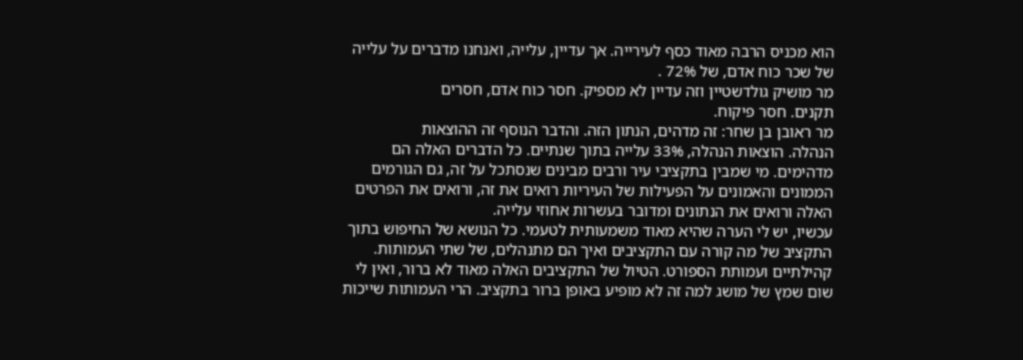הוא מכניס הרבה מאוד כסף לעירייה. אך עדיין, עלייה, ואנחנו מדברים על עלייה
של שכר כוח אדם, של 72% .
מר מושיק גולדשטיין וזה עדיין לא מספיק. חסר כוח אדם, חסרים
תקנים. חסר פיקוח.
מר ראובן בן שחר: זה מדהים, הנתון הזה. והדבר הנוסף זה ההוצאות
הנהלה. הוצאות הנהלה, 33% עלייה בתוך שנתיים. כל הדברים האלה הם
מדהימים. מי שמבין בתקציבי עיר ורבים מבינים שנסתכל על זה, גם הגורמים
הממונים והאמונים על הפעילות של העיריות רואים את זה, ורואים את הפרטים
האלה ורואים את הנתונים ומדובר בעשרות אחוזי עלייה.
עכשיו, יש לי הערה שהיא מאוד משמעותית לטעמי. כל הנושא של החיפוש בתוך
התקציב של מה קורה עם התקציבים ואיך הם מתנהלים, של שתי העמותות.
קהילתיים ועמותת הספורט. הטיול של התקציבים האלה מאוד לא ברור, ואין לי
שום שמץ של מושג למה זה לא מופיע באופן ברור בתקציב. הרי העמותות שייכות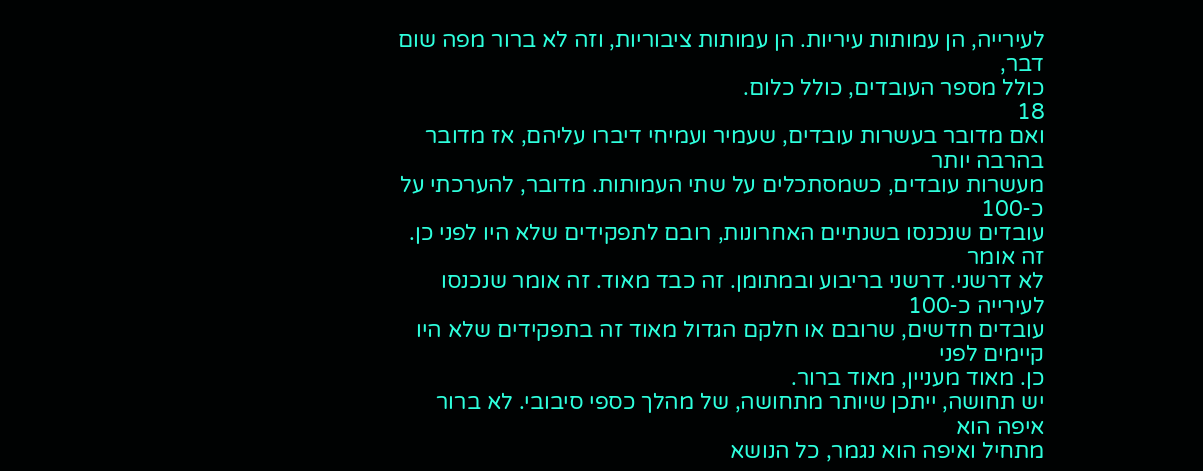לעירייה, הן עמותות עיריות. הן עמותות ציבוריות, וזה לא ברור מפה שום דבר,
כולל מספר העובדים, כולל כלום.
18
ואם מדובר בעשרות עובדים, שעמיר ועמיחי דיברו עליהם, אז מדובר בהרבה יותר
מעשרות עובדים, כשמסתכלים על שתי העמותות. מדובר, להערכתי על כ-100
עובדים שנכנסו בשנתיים האחרונות, רובם לתפקידים שלא היו לפני כן. זה אומר
לא דרשני. דרשני בריבוע ובמתומן. זה כבד מאוד. זה אומר שנכנסו לעירייה כ-100
עובדים חדשים, שרובם או חלקם הגדול מאוד זה בתפקידים שלא היו קיימים לפני
כן. מאוד מעניין, מאוד ברור.
יש תחושה, ייתכן שיותר מתחושה, של מהלך כספי סיבובי. לא ברור איפה הוא
מתחיל ואיפה הוא נגמר, כל הנושא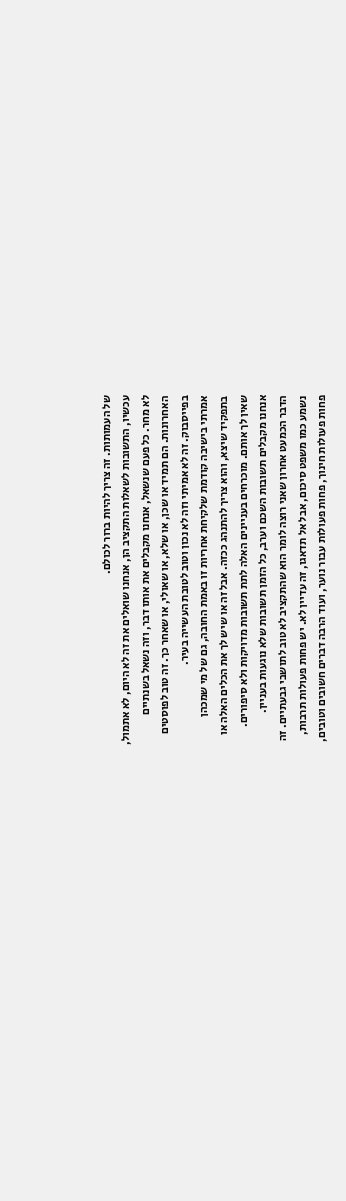של העמותות. זה צריך להיות ברור לכולם.
עכשיו, התשובות לשאלות התקציב הן, אנחנו שואלים את זה לא היום, לא אתמול,
לא מחר. כל פעם שנשאל, אנחנו מקבלים את אותו דבר, וזה נשאל בשנתיים
האחרונות. הם תמיד או שכן, או שלא, או שאולי, או שאחר כך. זה טוב לפוסטים
בפייסבוק. זה לא אמיתי וזה לא נכון וטוב לטובת העשייה בעיר.
אמרתי בישיבה קודמת שלקיחת אחריות זו באמת החובה, גם של מי שמכהן
בתפקיד שיצא, והוא צריך להתנהג ככזה. אבל זה או שיש לך את הכלים האלה או
שאין לך אותם. מוכרחים בעניינים האלה לתת תשובות מדויקות ולא סיפורים.
אנחנו מקבלים תשובות השכם וערב, כל הזמן תשובות שלא נוגעות בעניין.
הדבר הכמעט אחרון שאני רוצה לומר הוא שהתקציב לא טוב לתושבי גבעתיים. זה
נשמע כמו משפט סיכום, אבל אל תדאגו, זה עדיין לא. יש פחות פעולות תרבות,
פחות פעולות חינוך, פחות פעולות עבור נוער, ועוד הרבה דברים חשובים וטובים,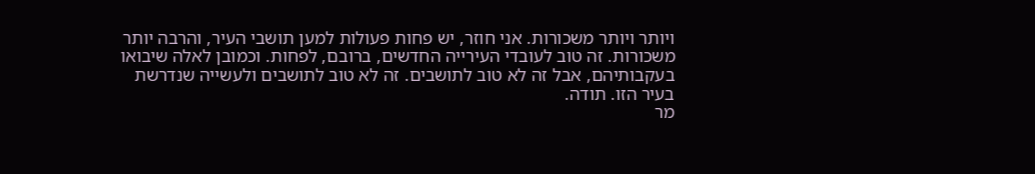ויותר ויותר משכורות. אני חוזר, יש פחות פעולות למען תושבי העיר, והרבה יותר
משכורות. זה טוב לעובדי העירייה החדשים, ברובם, לפחות. וכמובן לאלה שיבואו
בעקבותיהם, אבל זה לא טוב לתושבים. זה לא טוב לתושבים ולעשייה שנדרשת
בעיר הזו. תודה.
מר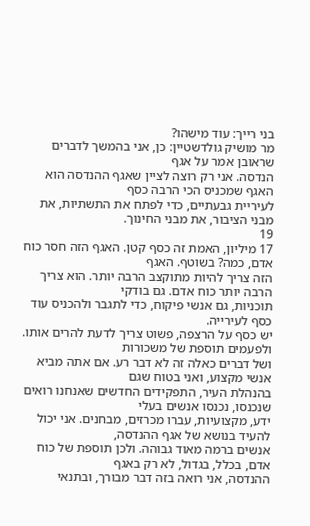בני רייך: עוד מישהו?
מר מושיק גולדשטיין: כן, אני בהמשך לדברים שראובן אמר על אגף
הנדסה. אני רק רוצה לציין שאגף ההנדסה הוא האגף שמכניס הכי הרבה כסף
לעיריית גבעתיים, כדי לפתח את התשתיות, את מבני הציבור, את מבני החינוך.
19
17 מיליון, האמת זה כסף קטן. האגף הזה חסר כוח אדם, כמה? בשוטף. האגף
הזה צריך להיות מתוקצב הרבה יותר. הוא צריך הרבה יותר כוח אדם. גם בודקי
תוכניות, גם אנשי פיקוח, כדי לתגבר ולהכניס עוד כסף לעירייה.
יש כסף על הרצפה, פשוט צריך לדעת להרים אותו. ולפעמים תוספת של משכורות
ושל דברים כאלה זה לא דבר רע. אם אתה מביא אנשי מקצוע, ואני בטוח שגם
בהנהלת העיר, התפקידים החדשים שאנחנו רואים שנכנסו, נכנסו אנשים בעלי
ידע, מקצועיות, עברו מכרזים, מבחנים. אני יכול להעיד בנושא של אגף ההנדסה,
אנשים ברמה מאוד גבוהה. ולכן תוספת של כוח אדם, בכלל, בגדול, לא רק באגף
ההנדסה, אני רואה בזה דבר מבורך, ובתנאי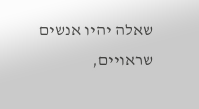שאלה יהיו אנשים שראויים,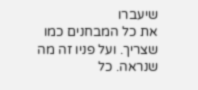שיעברו
את כל המבחנים כמו שצריך. ועל פניו זה מה שנראה. כל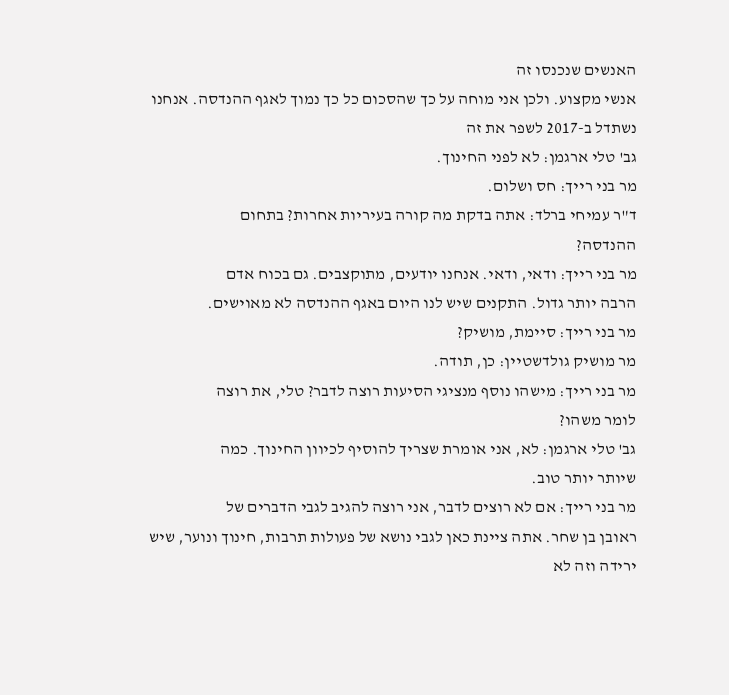האנשים שנכנסו זה
אנשי מקצוע. ולכן אני מוחה על כך שהסכום כל כך נמוך לאגף ההנדסה. אנחנו
נשתדל ב-2017 לשפר את זה
גב' טלי ארגמן: לא לפני החינוך.
מר בני רייך: חס ושלום.
ד"ר עמיחי ברלד: אתה בדקת מה קורה בעיריות אחרות? בתחום
ההנדסה?
מר בני רייך: ודאי, ודאי. אנחנו יודעים, מתוקצבים. גם בכוח אדם
הרבה יותר גדול. התקנים שיש לנו היום באגף ההנדסה לא מאוישים.
מר בני רייך: סיימת, מושיק?
מר מושיק גולדשטיין: כן, תודה.
מר בני רייך: מישהו נוסף מנציגי הסיעות רוצה לדבר? טלי, את רוצה
לומר משהו?
גב' טלי ארגמן: לא, אני אומרת שצריך להוסיף לכיוון החינוך. כמה
שיותר יותר טוב.
מר בני רייך: אם לא רוצים לדבר, אני רוצה להגיב לגבי הדברים של
ראובן בן שחר. אתה ציינת כאן לגבי נושא של פעולות תרבות, חינוך ונוער, שיש
ירידה וזה לא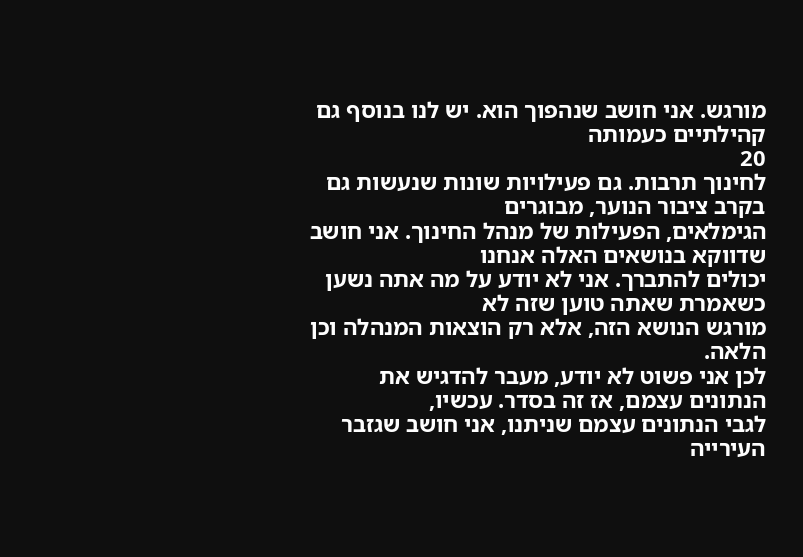מורגש. אני חושב שנהפוך הוא. יש לנו בנוסף גם קהילתיים כעמותה
20
לחינוך תרבות. גם פעילויות שונות שנעשות גם בקרב ציבור הנוער, מבוגרים
הגימלאים, הפעילות של מנהל החינוך. אני חושב שדווקא בנושאים האלה אנחנו
יכולים להתברך. אני לא יודע על מה אתה נשען כשאמרת שאתה טוען שזה לא
מורגש הנושא הזה, אלא רק הוצאות המנהלה וכן הלאה.
לכן אני פשוט לא יודע, מעבר להדגיש את הנתונים עצמם, אז זה בסדר. עכשיו,
לגבי הנתונים עצמם שניתנו, אני חושב שגזבר העירייה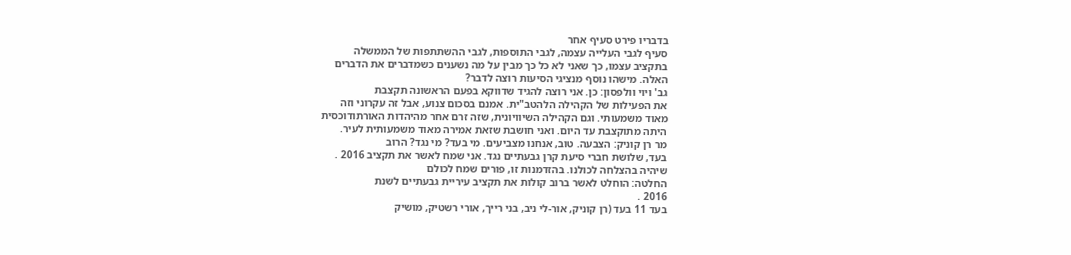בדבריו פירט סעיף אחר
סעיף לגבי העלייה עצמה, לגבי התוספות, לגבי ההשתתפות של הממשלה
בתקציב עצמו, כך שאני לא כל כך מבין על מה נשענים כשמדברים את הדברים
האלה. מישהו נוסף מנציגי הסיעות רוצה לדבר?
גב' ויוי וולפסון: כן. אני רוצה להגיד שדווקא בפעם הראשונה תקצבת
את הפעילות של הקהילה הלהטב"ית. אמנם בסכום צנוע, אבל זה עקרוני וזה
מאוד משמעותי. וגם הקהילה השיוויונית, שזה זרם אחר מהיהדות האורתודוכסית
היתה מתוקצבת עד היום. ואני חושבת שזאת אמירה מאוד משמעותית לעיר.
מר רן קוניק: הצבעה. טוב, אנחנו מצביעים. מי בעד? מי נגד? הרוב
בעד, שלושת חברי סיעת קרן גבעתיים נגד. אני שמח לאשר את תקציב 2016 .
שיהיה בהצלחה לכולנו. בהזדמנות זו, פורים שמח לכולם
החלטה: הוחלט לאשר ברוב קולות את תקציב עיריית גבעתיים לשנת
2016 .
בעד 11 בעד (רן קוניק, אור-לי ניב, בני רייך, אורי רשטיק, מושיק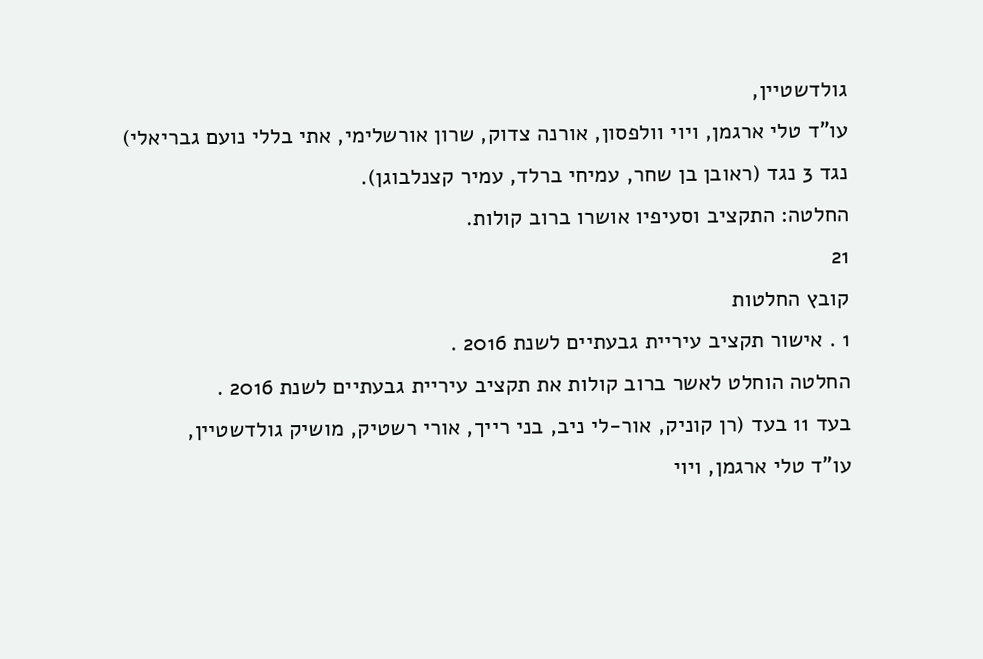גולדשטיין,
עו"ד טלי ארגמן, ויוי וולפסון, אורנה צדוק, שרון אורשלימי, אתי בללי נועם גבריאלי)
נגד 3 נגד (ראובן בן שחר, עמיחי ברלד, עמיר קצנלבוגן).
החלטה: התקציב וסעיפיו אושרו ברוב קולות.
21
קובץ החלטות
1 . אישור תקציב עיריית גבעתיים לשנת 2016 .
החלטה הוחלט לאשר ברוב קולות את תקציב עיריית גבעתיים לשנת 2016 .
בעד 11 בעד (רן קוניק, אור-לי ניב, בני רייך, אורי רשטיק, מושיק גולדשטיין,
עו"ד טלי ארגמן, ויוי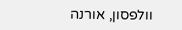וולפסון, אורנה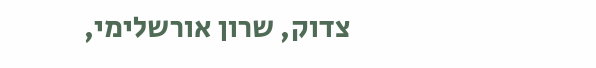צדוק, שרון אורשלימי,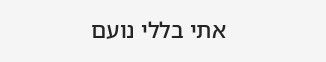אתי בללי נועם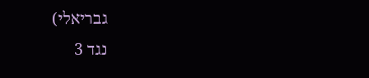גבריאלי)
נגד 3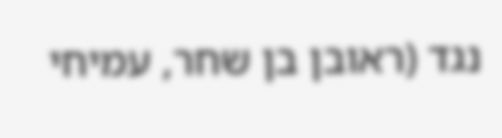נגד (ראובן בן שחר, עמיחי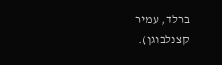ברלד, עמיר קצנלבוגן).